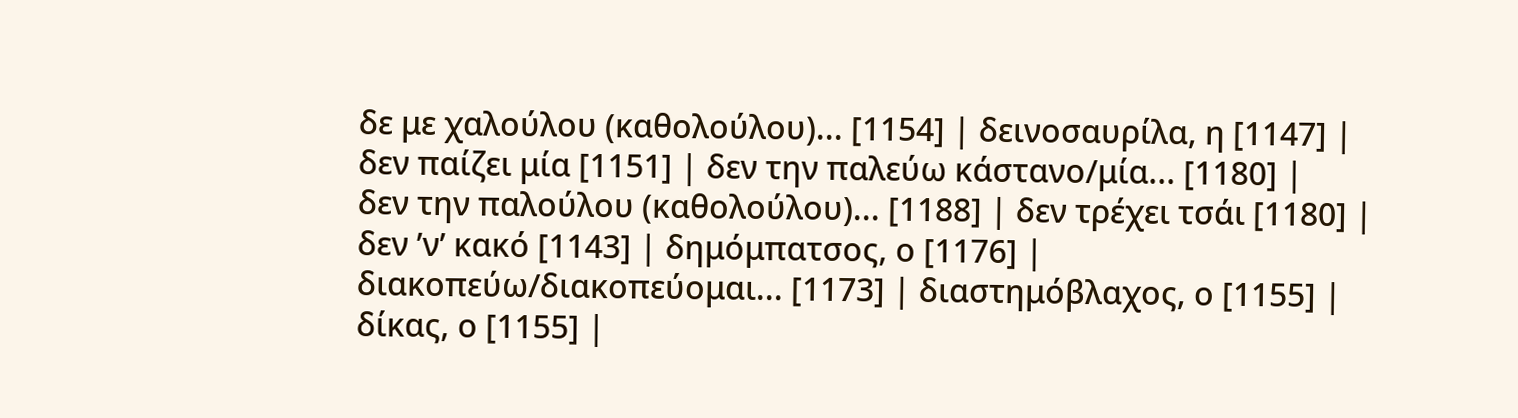δε με χαλούλου (καθολούλου)... [1154] | δεινοσαυρίλα, η [1147] |
δεν παίζει μία [1151] | δεν την παλεύω κάστανο/μία... [1180] |
δεν την παλούλου (καθολούλου)... [1188] | δεν τρέχει τσάι [1180] |
δεν ’ν’ κακό [1143] | δημόμπατσος, ο [1176] |
διακοπεύω/διακοπεύομαι... [1173] | διαστημόβλαχος, ο [1155] |
δίκας, ο [1155] |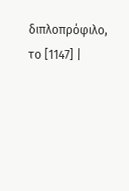διπλοπρόφιλο, το [1147] |